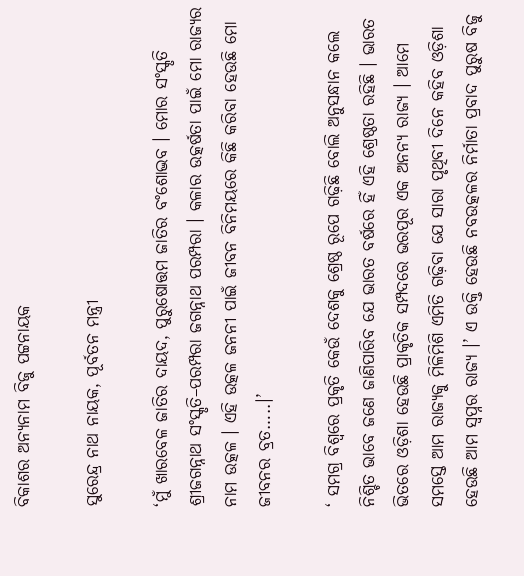ବିକାଶର ଅନ୍ୟନାମ ବିଜୁ ପଟ୍ଟନାୟକ

ସୁରେନ୍ଦ୍ର ନାଥ ନାୟକ, ପୂର୍ବତନ ମନ୍ତ୍ରୀ

‘ମୁଁ ଖାରବେଳ ଜାତିର ଦାୟଦ, ପୁରୁଷୋତ୍ତମ ଜାତିର ବଂଶୋଦ୍ଭବ । ମୋର ସଂସ୍କୃତି ଶ୍ରୀଜଗନ୍ନାଥ ସଂସ୍କୃତି–ପରମ୍ପରା ଜଗନ୍ନାଥ ପରମ୍ପରା । କଳାର ଉତ୍କର୍ଷତା ପାଇଁ ମୋ ରାଜ୍ୟର ନାମ ଉତ୍କଳ । ଏହି ଉତ୍କଳ ଜନନୀ ପାଇଁ ଜୀବନ ବିନିମୟରେ କିଛି କରିବା ହେଉଛି ମୋ ଜୀବନର ବ୍ରତ…..।’

‘ ସମଗ୍ର ବିଶ୍ୱରେ ପ୍ରକୃତି କେଉଁ ଦେଶକୁ ଶ୍ରେଷ୍ଠ ରୂପେ ଗଢ଼ିଛି ବୋଲି ଅନୁସନ୍ଧାନ କଲେ ନିଶ୍ଚିତ ଭାବେ ଜଣେ ଜାଣିପାରିବ ଯେ ଭାରତ ବର୍ଷରେ ହିଁ ଏହି ଶ୍ରେଷ୍ଠତା ରହିଛି । ଭାରତ ଭିତରେ ଓଡ଼ିଶା ହେଉଛି ପ୍ରାକୃତିକ ସମ୍ପଦରେ ଭରପୂର ଏକ ଅନନ୍ୟ ରାଜ୍ୟ । ଆମେ ସମସ୍ତେ ଆମ ରାଜ୍ୟକୁ ମିଳିମିଶି ଏମିତି ଗଢ଼ିବା ଯେ ସାରା ପୃଥିବୀ ଦିନେ କହିବ ଓଡ଼ିଶା ହେଉଛି ଆମ ସ୍ୱପ୍ନର ରାଜ୍ୟ ।’ ଏ ଉକ୍ତି ହେଉଛି ନବଉତ୍କଳର ନିର୍ମାତା ପ୍ରବାଦ ପୁରୁଷ ବିଜୁ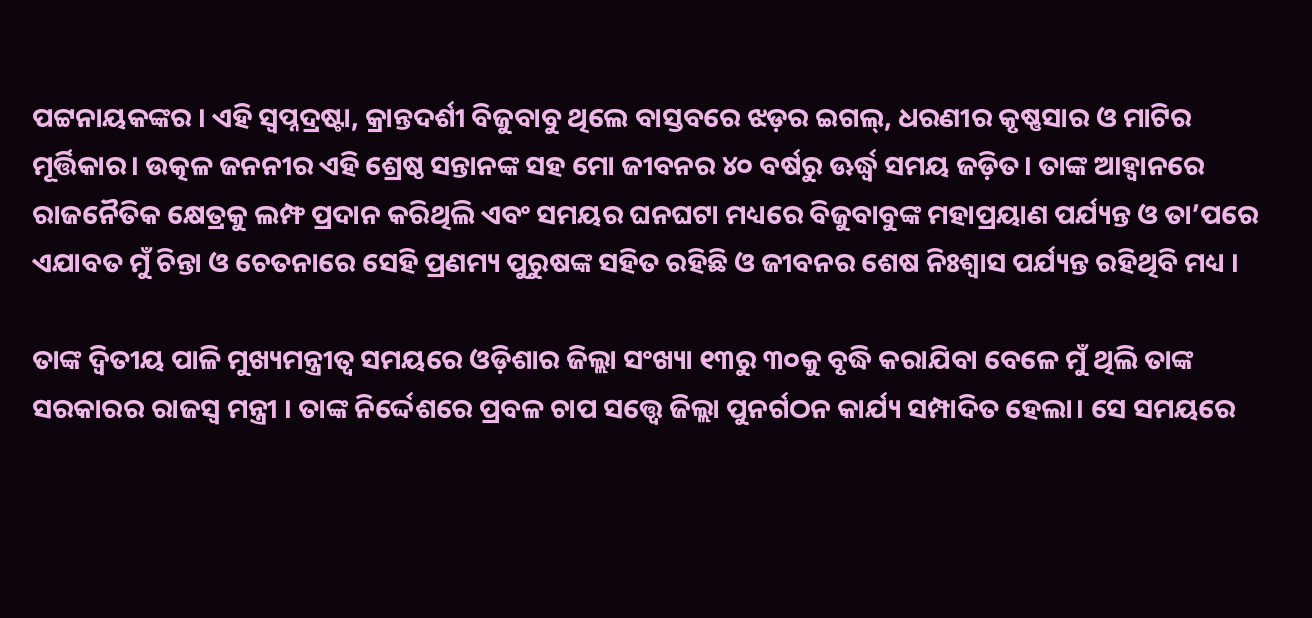ପଟ୍ଟନାୟକଙ୍କର । ଏହି ସ୍ୱପ୍ନଦ୍ରଷ୍ଟା, କ୍ରାନ୍ତଦର୍ଶୀ ବିଜୁବାବୁ ଥିଲେ ବାସ୍ତବରେ ଝଡ଼ର ଇଗଲ୍‍, ଧରଣୀର କୃଷ୍ଣସାର ଓ ମାଟିର ମୂର୍ତ୍ତିକାର। ଉତ୍କଳ ଜନନୀର ଏହି ଶ୍ରେଷ୍ଠ ସନ୍ତାନଙ୍କ ସହ ମୋ ଜୀବନର ୪୦ ବର୍ଷରୁ ଊର୍ଦ୍ଧ୍ୱ ସମୟ ଜଡ଼ିତ। ତାଙ୍କ ଆହ୍ୱାନରେ ରାଜନୈତିକ କ୍ଷେତ୍ରକୁ ଲମ୍ଫ ପ୍ରଦାନ କରିଥିଲି ଏବଂ ସମୟର ଘନଘଟା ମଧ୍ୟରେ ବିଜୁବାବୁଙ୍କ ମହାପ୍ରୟାଣ ପର୍ଯ୍ୟନ୍ତ ଓ ତା’ପରେ ଏଯାବତ ମୁଁ ଚିନ୍ତା ଓ ଚେତନାରେ ସେହି ପ୍ରଣମ୍ୟ ପୁରୁଷଙ୍କ ସହିତ ରହିଛି ଓ ଜୀବନର ଶେଷ ନିଃଶ୍ୱାସ ପର୍ଯ୍ୟନ୍ତ ରହିଥିବି ମଧ୍ୟ ।

ତାଙ୍କ ଦ୍ୱିତୀୟ ପାଳି ମୁଖ୍ୟମନ୍ତ୍ରୀତ୍ୱ ସମୟରେ ଓଡ଼ିଶାର ଜିଲ୍ଲା ସଂଖ୍ୟା ୧୩ରୁ ୩୦କୁ ବୃଦ୍ଧି କରାଯିବା ବେଳେ ମୁଁ ଥିଲି ତାଙ୍କ ସରକାରର ରାଜସ୍ୱ ମନ୍ତ୍ରୀ । ତାଙ୍କ ନିର୍ଦ୍ଦେଶରେ ପ୍ରବଳ ଚାପ ସତ୍ତ୍ୱେ ଜିଲ୍ଲା ପୁନର୍ଗଠନ କାର୍ଯ୍ୟ ସମ୍ପାଦିତ ହେଲା। ସେ ସମୟରେ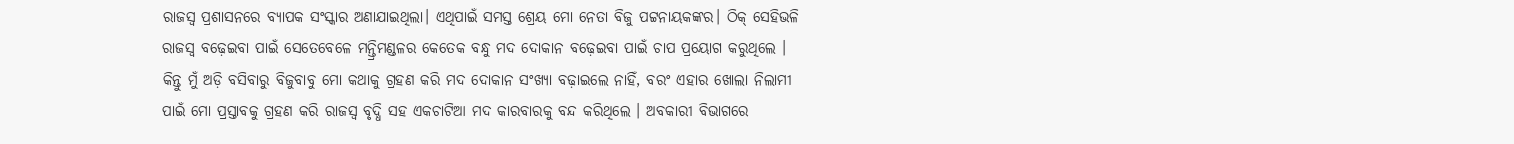ରାଜସ୍ୱ ପ୍ରଶାସନରେ ବ୍ୟାପକ ସଂସ୍କାର ଅଣାଯାଇଥିଲା। ଏଥିପାଇଁ ସମସ୍ତ ଶ୍ରେୟ ମୋ ନେତା ବିଜୁ ପଟ୍ଟନାୟକଙ୍କର। ଠିକ୍‌ ସେହିଭଳି ରାଜସ୍ୱ ବଢ଼େଇବା ପାଇଁ ସେତେବେଳେ ମନ୍ତ୍ରିମଣ୍ଡଳର କେତେକ ବନ୍ଧୁ ମଦ ଦୋକାନ ବଢ଼େଇବା ପାଇଁ ଚାପ ପ୍ରୟୋଗ କରୁଥିଲେ । କିନ୍ତୁ ମୁଁ ଅଡ଼ି ବସିବାରୁ ବିଜୁବାବୁ ମୋ କଥାକୁ ଗ୍ରହଣ କରି ମଦ ଦୋକାନ ସଂଖ୍ୟା ବଢ଼ାଇଲେ ନାହିଁ, ବରଂ ଏହାର ଖୋଲା ନିଲାମୀ ପାଇଁ ମୋ ପ୍ରସ୍ତାବକୁ ଗ୍ରହଣ କରି ରାଜସ୍ୱ ବୃଦ୍ଧି ସହ ଏକଚାଟିଆ ମଦ କାରବାରକୁ ବନ୍ଦ କରିଥିଲେ । ଅବକାରୀ ବିଭାଗରେ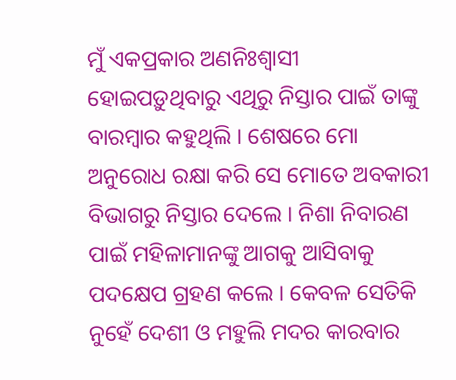ମୁଁ ଏକପ୍ରକାର ଅଣନିଃଶ୍ୱାସୀ ହୋଇପଡ଼ୁଥିବାରୁ ଏଥିରୁ ନିସ୍ତାର ପାଇଁ ତାଙ୍କୁ ବାରମ୍ବାର କହୁଥିଲି । ଶେଷରେ ମୋ ଅନୁରୋଧ ରକ୍ଷା କରି ସେ ମୋତେ ଅବକାରୀ ବିଭାଗରୁ ନିସ୍ତାର ଦେଲେ । ନିଶା ନିବାରଣ ପାଇଁ ମହିଳାମାନଙ୍କୁ ଆଗକୁ ଆସିବାକୁ ପଦକ୍ଷେପ ଗ୍ରହଣ କଲେ । କେବଳ ସେତିକି ନୁହେଁ ଦେଶୀ ଓ ମହୁଲି ମଦର କାରବାର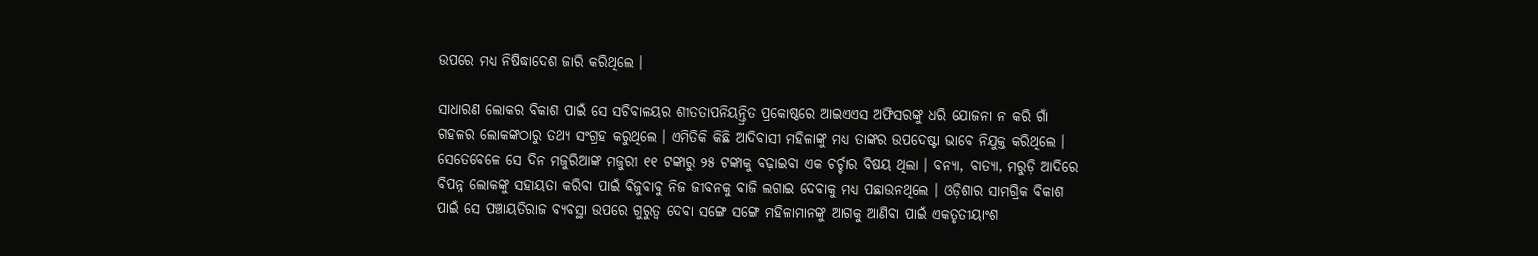ଉପରେ ମଧ୍ୟ ନିଷିଦ୍ଧାଦେଶ ଜାରି କରିଥିଲେ ।

ସାଧାରଣ ଲୋକର ବିକାଶ ପାଇଁ ସେ ସଚିବାଳୟର ଶୀତତାପନିୟନ୍ତ୍ରିତ ପ୍ରକୋଷ୍ଠରେ ଆଇଏଏସ ଅଫିସରଙ୍କୁ ଧରି ଯୋଜନା ନ କରି ଗାଁ ଗହଳର ଲୋକଙ୍କଠାରୁ ତଥ୍ୟ ସଂଗ୍ରହ କରୁଥିଲେ । ଏମିତିକି କିଛି ଆଦିବାସୀ ମହିଳାଙ୍କୁ ମଧ୍ୟ ତାଙ୍କର ଉପଦେଷ୍ଟା ଭାବେ ନିଯୁକ୍ତ କରିଥିଲେ । ସେତେବେଳେ ସେ ଦିନ ମଜୁରିଆଙ୍କ ମଜୁରୀ ୧୧ ଟଙ୍କାରୁ ୨୫ ଟଙ୍କାକୁ ବଢ଼ାଇବା ଏକ ଚର୍ଚ୍ଚାର ବିଷୟ ଥିଲା । ବନ୍ୟା, ବାତ୍ୟା, ମରୁଡ଼ି ଆଦିରେ ବିପନ୍ନ ଲୋକଙ୍କୁ ସହାୟତା କରିବା ପାଇଁ ବିଜୁବାବୁ ନିଜ ଜୀବନକୁ ବାଜି ଲଗାଇ ଦେବାକୁ ମଧ୍ୟ ପଛାଉନଥିଲେ । ଓଡ଼ିଶାର ସାମଗ୍ରିକ ବିକାଶ ପାଇଁ ସେ ପଞ୍ଚାୟତିରାଜ ବ୍ୟବସ୍ଥା ଉପରେ ଗୁରୁତ୍ୱ ଦେବା ସଙ୍ଗେ ସଙ୍ଗେ ମହିଳାମାନଙ୍କୁ ଆଗକୁ ଆଣିବା ପାଇଁ ଏକତୃତୀୟାଂଶ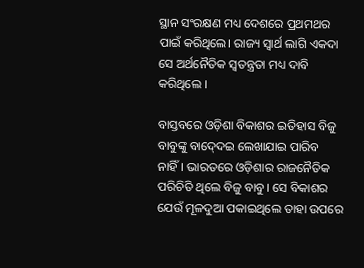ସ୍ଥାନ ସଂରକ୍ଷଣ ମଧ୍ୟ ଦେଶରେ ପ୍ରଥମଥର ପାଇଁ କରିଥିଲେ। ରାଜ୍ୟ ସ୍ୱାର୍ଥ ଲାଗି ଏକଦା ସେ ଅର୍ଥନୈତିକ ସ୍ୱତନ୍ତ୍ରତା ମଧ୍ୟ ଦାବି କରିଥିଲେ ।

ବାସ୍ତବରେ ଓଡ଼ିଶା ବିକାଶର ଇତିହାସ ବିଜୁ ବାବୁଙ୍କୁ ବାଦ୍‍ଦେଇ ଲେଖାଯାଇ ପାରିବ ନାହିଁ। ଭାରତରେ ଓଡ଼ିଶାର ରାଜନୈତିକ ପରିଚିତି ଥିଲେ ବିଜୁ ବାବୁ। ସେ ବିକାଶର ଯେଉଁ ମୂଳଦୁଆ ପକାଇଥିଲେ ତାହା ଉପରେ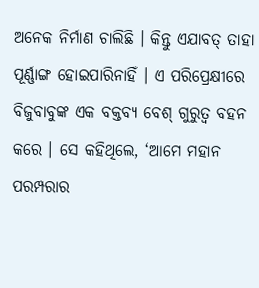ଅନେକ ନିର୍ମାଣ ଚାଲିଛି । କିନ୍ତୁ ଏଯାବତ୍‌ ତାହା ପୂର୍ଣ୍ଣାଙ୍ଗ ହୋଇପାରିନାହିଁ । ଏ ପରିପ୍ରେକ୍ଷୀରେ ବିଜୁବାବୁଙ୍କ ଏକ ବକ୍ତବ୍ୟ ବେଶ୍‌ ଗୁରୁତ୍ୱ ବହନ କରେ । ସେ କହିଥିଲେ, ‘ଆମେ ମହାନ ପରମ୍ପରାର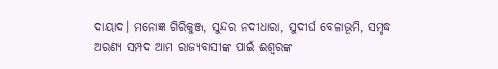ଦାୟାଦ। ମନୋଜ୍ଞ ଗିରିକୁଞ୍ଜ, ସୁନ୍ଦର ନଦୀଧାରା, ସୁଦୀର୍ଘ ବେଳାଭୂମି, ସମୃଦ୍ଧ ଅରଣ୍ୟ ସମ୍ପଦ ଆମ ରାଜ୍ୟବାସୀଙ୍କ ପାଇଁ ଈଶ୍ୱରଙ୍କ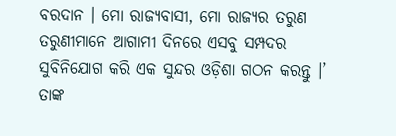ବରଦାନ । ମୋ ରାଜ୍ୟବାସୀ, ମୋ ରାଜ୍ୟର ତରୁଣ ତରୁଣୀମାନେ ଆଗାମୀ ଦିନରେ ଏସବୁ ସମ୍ପଦର ସୁବିନିଯୋଗ କରି ଏକ ସୁନ୍ଦର ଓଡ଼ିଶା ଗଠନ କରନ୍ତୁ ।’ ତାଙ୍କ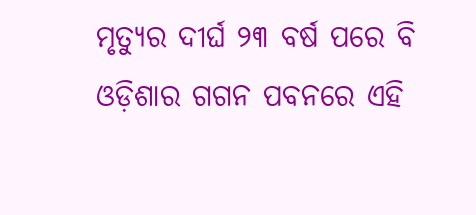ମୃତ୍ୟୁର ଦୀର୍ଘ ୨୩ ବର୍ଷ ପରେ ବି ଓଡ଼ିଶାର ଗଗନ ପବନରେ ଏହି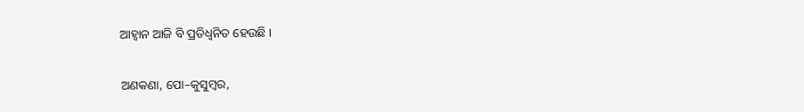ଆହ୍ୱାନ ଆଜି ବି ପ୍ରତିଧ୍ୱନିତ ହେଉଛି ।

ଅଣକଣା, ପୋ–କୁସୁମ୍ବର,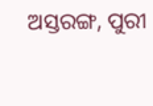ଅସ୍ତରଙ୍ଗ, ପୁରୀ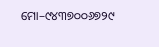ମୋ–୯୪୩୭୦୦୬୭୨୯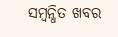ସମ୍ବନ୍ଧିତ ଖବର